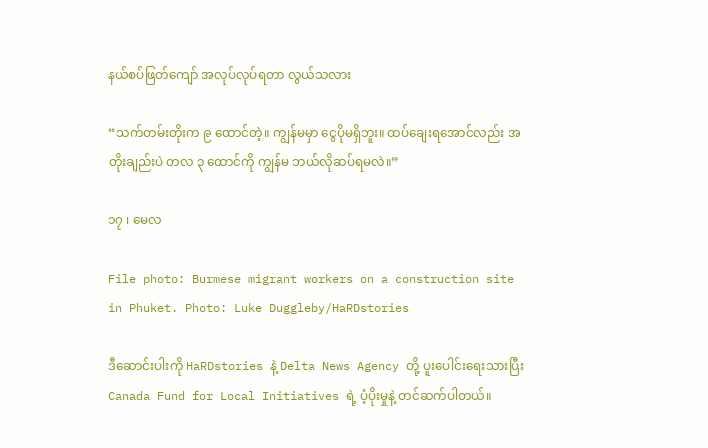နယ်စပ်ဖြတ်ကျော် အလုပ်လုပ်ရတာ လွယ်သလား

“သက်တမ်းတိုးက ၉ ထောင်တဲ့။ ကျွန်မမှာ ငွေပိုမရှိဘူး။ ထပ်ချေးရအောင်လည်း အတိုးချည်းပဲ တလ ၃ ထောင်ကို ကျွန်မ ဘယ်လိုဆပ်ရမလဲ။”

၁၇ ၊ မေလ

File photo: Burmese migrant workers on a construction site in Phuket. Photo: Luke Duggleby/HaRDstories

ဒီဆောင်းပါးကို HaRDstories နဲ့ Delta News Agency တို့ ပူးပေါင်းရေးသားပြီး Canada Fund for Local Initiatives ရဲ့ ပံ့ပိုးမှုနဲ့ တင်ဆက်ပါတယ်။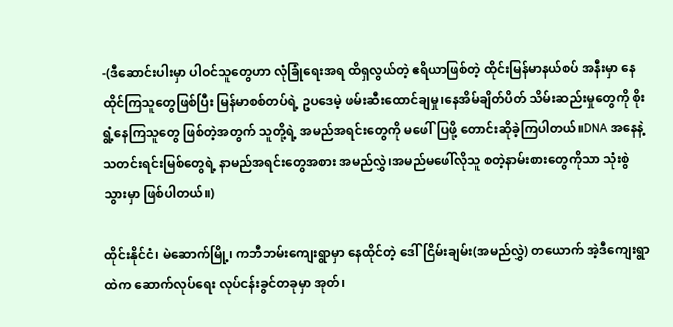-(ဒီဆောင်းပါးမှာ ပါဝင်သူတွေဟာ လုံခြုံရေးအရ ထိရှလွယ်တဲ့ ဧရိယာဖြစ်တဲ့ ထိုင်းမြန်မာနယ်စပ် အနီးမှာ နေထိုင်ကြသူတွေဖြစ်ပြီး မြန်မာစစ်တပ်ရဲ့ ဥပဒေမဲ့ ဖမ်းဆီးထောင်ချမှု၊နေအိမ်ချိတ်ပိတ် သိမ်းဆည်းမှုတွေကို စိုးရွံ့နေကြသူတွေ ဖြစ်တဲ့အတွက် သူတို့ရဲ့ အမည်အရင်းတွေကို မဖေါ်ပြဖို့ တောင်းဆိုခဲ့ကြပါတယ်။DNA အနေနဲ့ သတင်းရင်းမြစ်တွေရဲ့ နာမည်အရင်းတွေအစား အမည်လွှဲ၊အမည်မဖေါ်လိုသူ စတဲ့နာမ်းစားတွေကိုသာ သုံးစွဲသွားမှာ ဖြစ်ပါတယ်။)

ထိုင်းနိုင်ငံ၊ မဲဆောက်မြို့၊ ကဘီဘမ်းကျေးရွာမှာ နေထိုင်တဲ့ ဒေါ်ငြိမ်းချမ်း(အမည်လွှဲ) တယောက် အဲ့ဒီကျေးရွာထဲက ဆောက်လုပ်ရေး လုပ်ငန်းခွင်တခုမှာ အုတ်၊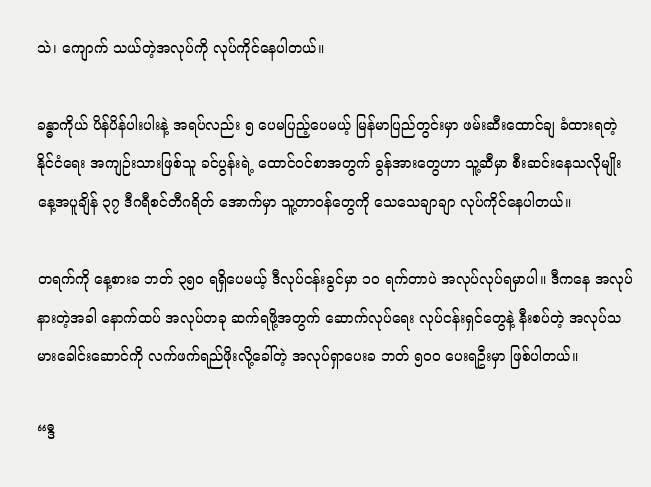သဲ၊ ကျောက် သယ်တဲ့အလုပ်ကို လုပ်ကိုင်နေပါတယ်။

ခန္ဓာကိုယ် ပိန်ပိန်ပါးပါးနဲ့ အရပ်လည်း ၅ ပေမပြည့်ပေမယ့် မြန်မာပြည်တွင်းမှာ ဖမ်းဆီးထောင်ချ ခံထားရတဲ့ နိုင်ငံရေး အကျဉ်းသားဖြစ်သူ ခင်ပွန်းရဲ့ ထောင်ဝင်စာအတွက် ခွန်အားတွေဟာ သူ့ဆီမှာ စီးဆင်းနေသလိုမျိုး နေ့အပူချိန် ၃၇ ဒီဂရီစင်တီဂရိတ် အောက်မှာ သူ့တာဝန်တွေကို သေသေချာချာ လုပ်ကိုင်နေပါတယ်။

တရက်ကို နေ့စားခ ဘတ် ၃၅၀ ရရှိပေမယ့် ဒီလုပ်ငန်းခွင်မှာ ၁၀ ရက်တာပဲ အလုပ်လုပ်ရမှာပါ။ ဒီကနေ အလုပ်နားတဲ့အခါ နောက်ထပ် အလုပ်တခု ဆက်ရဖို့အတွက် ဆောက်လုပ်ရေး လုပ်ငန်းရှင်တွေနဲ့ နီးစပ်တဲ့ အလုပ်သမားခေါင်းဆောင်ကို လက်ဖက်ရည်ဖိုးလို့ခေါ်တဲ့ အလုပ်ရှာပေးခ ဘတ် ၅၀၀ ပေးရဦးမှာ ဖြစ်ပါတယ်။

“ဒီ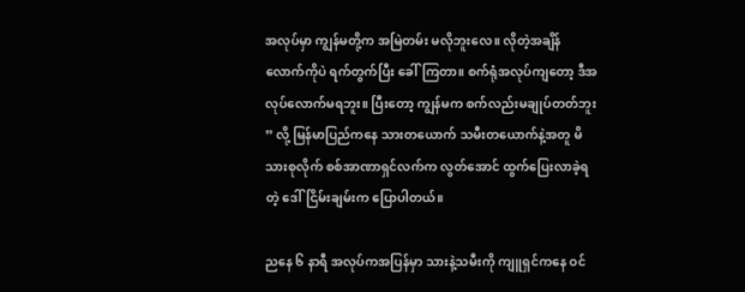အလုပ်မှာ ကျွန်မတို့က အမြဲတမ်း မလိုဘူးလေ။ လိုတဲ့အချိန်လောက်ကိုပဲ ရက်တွက်ပြီး ခေါ်ကြတာ။ စက်ရုံအလုပ်ကျတော့ ဒီအလုပ်လောက်မရဘူး။ ပြီးတော့ ကျွန်မက စက်လည်းမချုပ်တတ်ဘူး ” လို့ မြန်မာပြည်ကနေ သားတယောက် သမီးတယောက်နဲ့အတူ မိသားစုလိုက် စစ်အာဏာရှင်လက်က လွတ်အောင် ထွက်ပြေးလာခဲ့ရတဲ့ ဒေါ်ငြိမ်းချမ်းက ပြောပါတယ်။

ညနေ ၆ နာရီ အလုပ်ကအပြန်မှာ သားနဲ့သမီးကို ကျူရှင်ကနေ ဝင်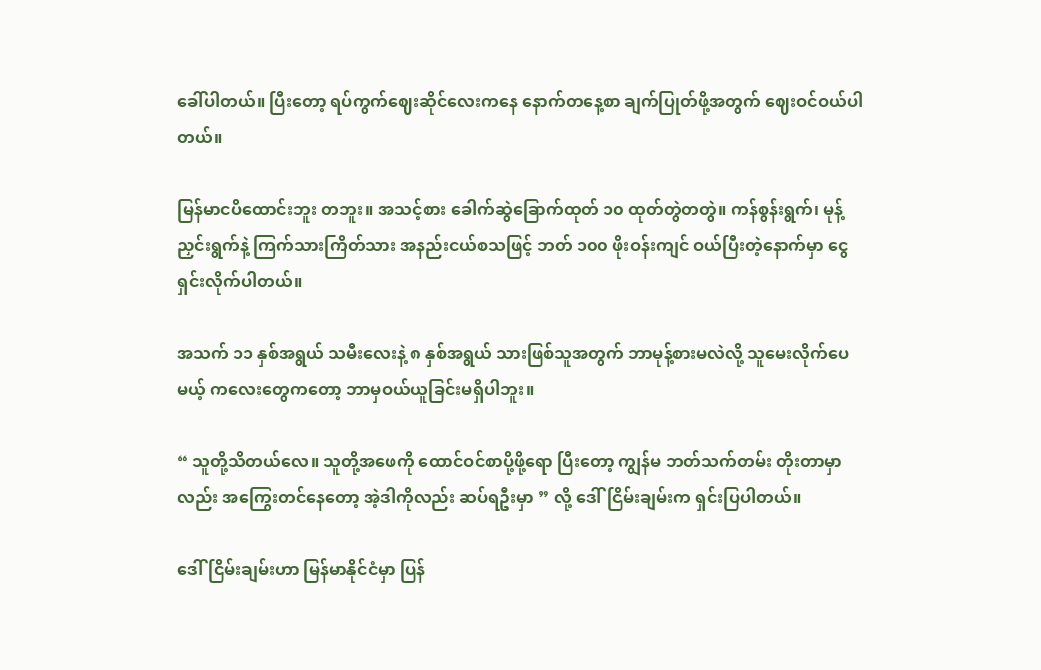ခေါ်ပါတယ်။ ပြီးတော့ ရပ်ကွက်ဈေးဆိုင်လေးကနေ နောက်တနေ့စာ ချက်ပြုတ်ဖို့အတွက် ဈေးဝင်ဝယ်ပါတယ်။

မြန်မာငပိထောင်းဘူး တဘူး။ အသင့်စား ခေါက်ဆွဲခြောက်ထုတ် ၁၀ ထုတ်တွဲတတွဲ။ ကန်စွန်းရွက်၊ မုန့်ညှင်းရွက်နဲ့ ကြက်သားကြိတ်သား အနည်းငယ်စသဖြင့် ဘတ် ၁၀၀ ဖိုးဝန်းကျင် ဝယ်ပြီးတဲ့နောက်မှာ ငွေရှင်းလိုက်ပါတယ်။

အသက် ၁၁ နှစ်အရွယ် သမီးလေးနဲ့ ၈ နှစ်အရွယ် သားဖြစ်သူအတွက် ဘာမုန့်စားမလဲလို့ သူမေးလိုက်ပေမယ့် ကလေးတွေကတော့ ဘာမှဝယ်ယူခြင်းမရှိပါဘူး။

“ သူတို့သိတယ်လေ။ သူတို့အဖေကို ထောင်ဝင်စာပို့ဖို့ရော ပြီးတော့ ကျွန်မ ဘတ်သက်တမ်း တိုးတာမှာလည်း အကြွေးတင်နေတော့ အဲ့ဒါကိုလည်း ဆပ်ရဦးမှာ ” လို့ ဒေါ်ငြိမ်းချမ်းက ရှင်းပြပါတယ်။

ဒေါ်ငြိမ်းချမ်းဟာ မြန်မာနိုင်ငံမှာ ပြန်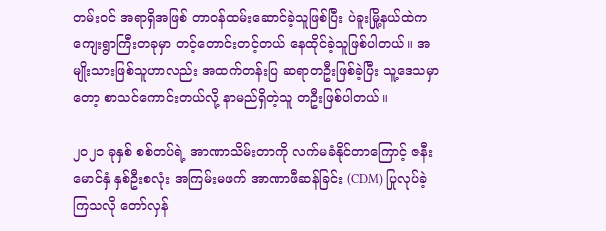တမ်းဝင် အရာရှိအဖြစ် တာဝန်ထမ်းဆောင်ခဲ့သူဖြစ်ပြီး ပဲခူးမြို့နယ်ထဲက ကျေးရွာကြီးတခုမှာ တင့်တောင်းတင့်တယ် နေထိုင်ခဲ့သူဖြစ်ပါတယ်။ အမျိုးသားဖြစ်သူဟာလည်း အထက်တန်းပြ ဆရာတဦးဖြစ်ခဲ့ပြီး သူ့ဒေသမှာတော့ စာသင်ကောင်းတယ်လို့ နာမည်ရှိတဲ့သူ တဦးဖြစ်ပါတယ်။

၂၀၂၁ ခုနှစ် စစ်တပ်ရဲ့ အာဏာသိမ်းတာကို လက်မခံနိုင်တာကြောင့် ဇနီးမောင်နှံ နှစ်ဦးစလုံး အကြမ်းမဖက် အာဏာဖီဆန်ခြင်း (CDM) ပြုလုပ်ခဲ့ကြသလို တော်လှန်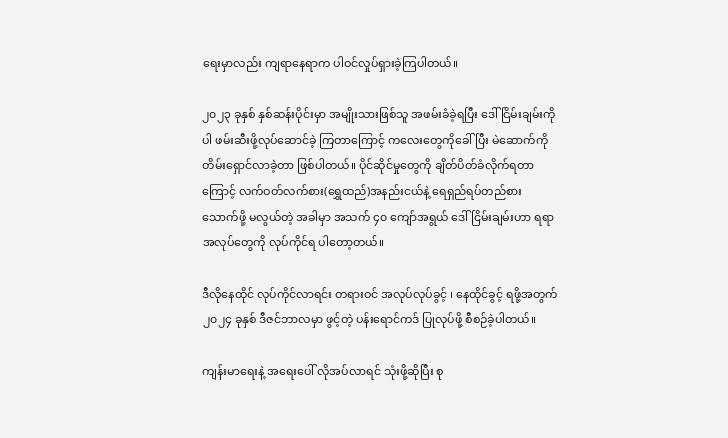ရေးမှာလည်း ကျရာနေရာက ပါဝင်လှုပ်ရှားခဲ့ကြပါတယ်။

၂၀၂၃ ခုနှစ် နှစ်ဆန်းပိုင်းမှာ အမျိုးသားဖြစ်သူ အဖမ်းခံခဲ့ရပြီး ဒေါ်ငြိမ်းချမ်းကိုပါ ဖမ်းဆီးဖို့လုပ်ဆောင်ခဲ့ ကြတာကြောင့် ကလေးတွေကိုခေါ်ပြီး မဲဆောက်ကို တိမ်းရှောင်လာခဲ့တာ ဖြစ်ပါတယ်။ ပိုင်ဆိုင်မှုတွေကို ချိတ်ပိတ်ခံလိုက်ရတာကြောင့် လက်ဝတ်လက်စား(ရွှေထည်)အနည်းငယ်နဲ့ ရေရှည်ရပ်တည်စားသောက်ဖို့ မလွယ်တဲ့ အခါမှာ အသက် ၄၀ ကျော်အရွယ် ဒေါ်ငြိမ်းချမ်းဟာ ရရာအလုပ်တွေကို လုပ်ကိုင်ရ ပါတော့တယ်။

ဒီလိုနေထိုင် လုပ်ကိုင်လာရင်း တရားဝင် အလုပ်လုပ်ခွင့် ၊ နေထိုင်ခွင့် ရဖို့အတွက် ၂၀၂၄ ခုနှစ် ဒီဇင်ဘာလမှာ ဖွင့်တဲ့ ပန်းရောင်ကဒ် ပြုလုပ်ဖို့ စီစဉ်ခဲ့ပါတယ်။

ကျန်းမာရေးနဲ့ အရေးပေါ် လိုအပ်လာရင် သုံးဖို့ဆိုပြီး စု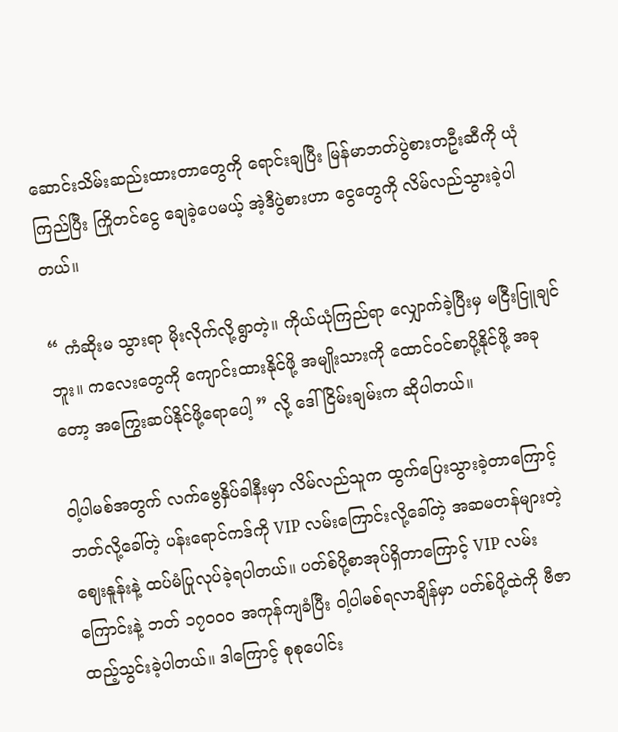ဆောင်းသိမ်းဆည်းထားတာတွေကို ရောင်းချပြီး မြန်မာဘတ်ပွဲစားတဦးဆီကို ယုံကြည်ပြီး ကြိုတင်ငွေ ချေခဲ့ပေမယ့် အဲ့ဒီပွဲစားဟာ ငွေတွေကို လိမ်လည်သွားခဲ့ပါတယ်။

“ ကံဆိုးမ သွားရာ မိုးလိုက်လို့ရွာတဲ့။ ကိုယ်ယုံကြည်ရာ လျှောက်ခဲ့ပြီးမှ မငြီးငြူချင်ဘူး။ ကလေးတွေကို ကျောင်းထားနိုင်ဖို့ အမျိုးသားကို ထောင်ဝင်စာပို့နိုင်ဖို့ အခုတော့ အကြွေးဆပ်နိုင်ဖို့ရောပေါ့ ” လို့ ဒေါ်ငြိမ်းချမ်းက ဆိုပါတယ်။

ဝါ့ပါမစ်အတွက် လက်ဗွေနှိပ်ခါနီးမှာ လိမ်လည်သူက ထွက်ပြေးသွားခဲ့တာကြောင့် ဘတ်လို့ခေါ်တဲ့ ပန်းရောင်ကဒ်ကို VIP လမ်းကြောင်းလို့ခေါ်တဲ့ အဆမတန်များတဲ့ ဈေးနူန်းနဲ့ ထပ်မံပြုလုပ်ခဲ့ရပါတယ်။ ပတ်စ်ပို့စာအုပ်ရှိတာကြောင့် VIP လမ်းကြောင်းနဲ့ ဘတ် ၁၇၀၀၀ အကုန်ကျခံပြီး ဝါ့ပါမစ်ရလာချိန်မှာ ပတ်စ်ပို့ထဲကို ဗီဇာထည့်သွင်းခဲ့ပါတယ်။ ဒါကြောင့် စုစုပေါင်း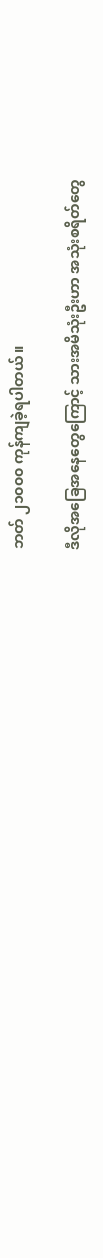ဘတ် ၂၁၀၀၀ ကုန်ကျခဲ့ရပါတယ်။

ဒီလိုအခြေအနေတွေကြောင့် သားအမိသုံးဦးဟာ အသုံးစရိတ်တွေ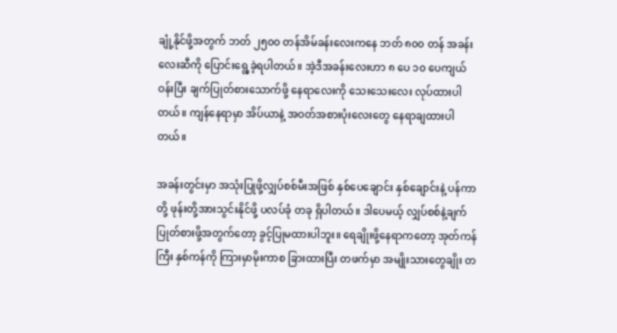ချုံ့နိုင်ဖို့အတွက် ဘတ် ၂၅၀၀ တန်အိမ်ခန်းလေးကနေ ဘတ် ၈၀၀ တန် အခန်းလေးဆီကို ပြောင်းရွေ့ခဲ့ရပါတယ်။ အဲ့ဒီအခန်းလေးဟာ ၈ ပေ ၁၀ ပေကျယ်ဝန်းပြီး ချက်ပြုတ်စားသောက်ဖို့ နေရာလေးကို သေးသေးလေး လုပ်ထားပါတယ်။ ကျန်နေရာမှာ အိပ်ယာနဲ့ အဝတ်အစားပုံးလေးတွေ နေရာချထားပါတယ်။

အခန်းတွင်းမှာ အသုံးပြုဖို့လျှပ်စစ်မီးအဖြစ် နှစ်ပေချောင်း နှစ်ချောင်းနဲ့ ပန်ကာတို့ ဖုန်းတို့အားသွင်းနိုင်ဖို့ ပလပ်ခုံ တခု ရှိပါတယ်။ ဒါပေမယ့် လျှပ်စစ်နဲ့ချက်ပြုတ်စားဖို့အတွက်တော့ ခွင့်ပြုမထားပါဘူး။ ရေချိုးဖို့နေရာကတော့ အုတ်ကန်ကြီး နှစ်ကန်ကို ကြားမှာမိုးကာစ ခြားထားပြီး တဖက်မှာ အမျိုးသားတွေချိုး တ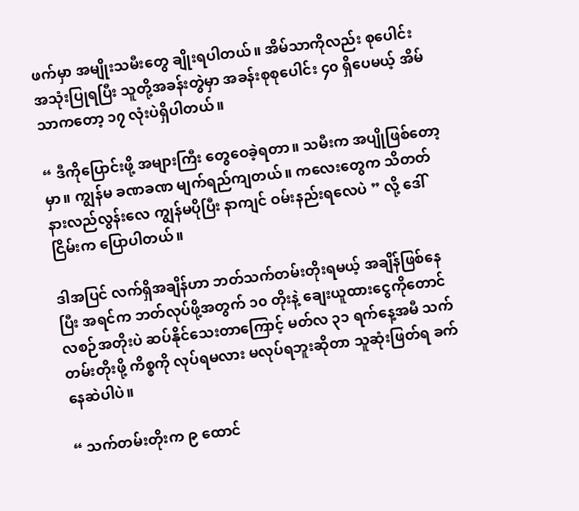ဖက်မှာ အမျိုးသမီးတွေ ချိုးရပါတယ်။ အိမ်သာကိုလည်း စုပေါင်း အသုံးပြုရပြီး သူတို့အခန်းတွဲမှာ အခန်းစုစုပေါင်း ၄၀ ရှိပေမယ့် အိမ်သာကတော့ ၁၇ လုံးပဲရှိပါတယ်။

“ ဒီကိုပြောင်းဖို့ အများကြီး တွေဝေခဲ့ရတာ။ သမီးက အပျိုဖြစ်တော့မှာ။ ကျွန်မ ခဏခဏ မျက်ရည်ကျတယ်။ ကလေးတွေက သိတတ်နားလည်လွန်းလေ ကျွန်မပိုပြီး နာကျင် ဝမ်းနည်းရလေပဲ ” လို့ ဒေါ်ငြိမ်းက ပြောပါတယ်။

ဒါအပြင် လက်ရှိအချိန်ဟာ ဘတ်သက်တမ်းတိုးရမယ့် အချိန်ဖြစ်နေပြီး အရင်က ဘတ်လုပ်ဖို့အတွက် ၁၀ တိုးနဲ့ ချေးယူထားငွေကိုတောင် လစဉ်အတိုးပဲ ဆပ်နိုင်သေးတာကြောင့် မတ်လ ၃၁ ရက်နေ့အမီ သက်တမ်းတိုးဖို့ ကိစ္စကို လုပ်ရမလား မလုပ်ရဘူးဆိုတာ သူဆုံးဖြတ်ရ ခက်နေဆဲပါပဲ။

“ သက်တမ်းတိုးက ၉ ထောင်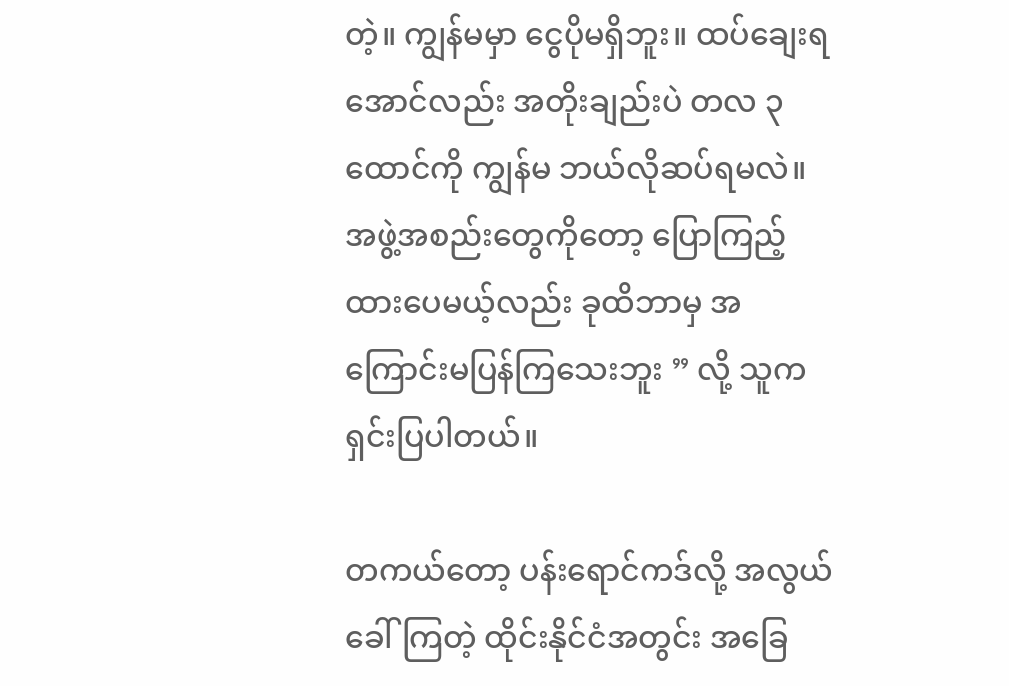တဲ့။ ကျွန်မမှာ ငွေပိုမရှိဘူး။ ထပ်ချေးရအောင်လည်း အတိုးချည်းပဲ တလ ၃ ထောင်ကို ကျွန်မ ဘယ်လိုဆပ်ရမလဲ။ အဖွဲ့အစည်းတွေကိုတော့ ပြောကြည့်ထားပေမယ့်လည်း ခုထိဘာမှ အကြောင်းမပြန်ကြသေးဘူး ” လို့ သူက ရှင်းပြပါတယ်။

တကယ်တော့ ပန်းရောင်ကဒ်လို့ အလွယ်ခေါ်ကြတဲ့ ထိုင်းနိုင်ငံအတွင်း အခြေ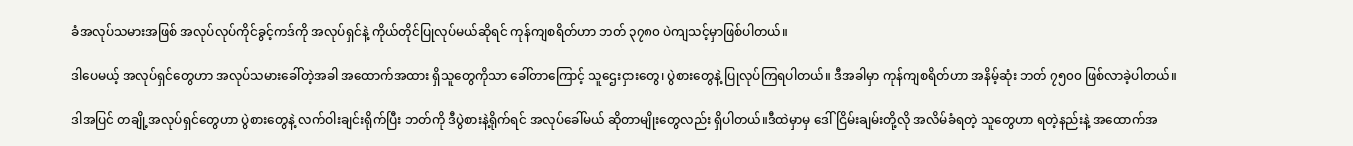ခံအလုပ်သမားအဖြစ် အလုပ်လုပ်ကိုင်ခွင့်ကဒ်ကို အလုပ်ရှင်နဲ့ ကိုယ်တိုင်ပြုလုပ်မယ်ဆိုရင် ကုန်ကျစရိတ်ဟာ ဘတ် ၃၇၈၀ ပဲကျသင့်မှာဖြစ်ပါတယ်။

ဒါပေမယ့် အလုပ်ရှင်တွေဟာ အလုပ်သမားခေါ်တဲ့အခါ အထောက်အထား ရှိသူတွေကိုသာ ခေါ်တာကြောင့် သူဌေးငှားတွေ၊ ပွဲစားတွေနဲ့ ပြုလုပ်ကြရပါတယ်။ ဒီအခါမှာ ကုန်ကျစရိတ်ဟာ အနိမ့်ဆုံး ဘတ် ၇၅၀၀ ဖြစ်လာခဲ့ပါတယ်။

ဒါအပြင် တချို့အလုပ်ရှင်တွေဟာ ပွဲစားတွေနဲ့ လက်ဝါးချင်းရိုက်ပြီး ဘတ်ကို ဒီပွဲစားနဲ့ရိုက်ရင် အလုပ်ခေါ်မယ် ဆိုတာမျိုးတွေလည်း ရှိပါတယ်။ဒီထဲမှာမှ ဒေါ်ငြိမ်းချမ်းတို့လို အလိမ်ခံရတဲ့ သူတွေဟာ ရတဲ့နည်းနဲ့ အထောက်အ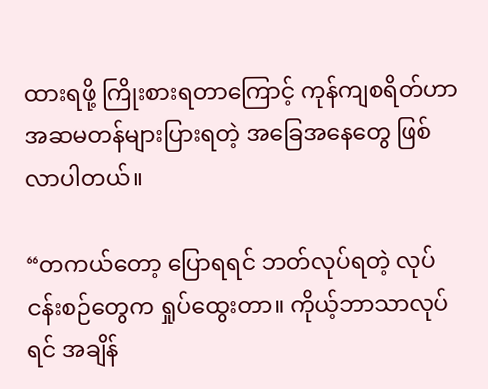ထားရဖို့ ကြိုးစားရတာကြောင့် ကုန်ကျစရိတ်ဟာ အဆမတန်များပြားရတဲ့ အခြေအနေတွေ ဖြစ်လာပါတယ်။

“တကယ်တော့ ပြောရရင် ဘတ်လုပ်ရတဲ့ လုပ်ငန်းစဉ်တွေက ရှုပ်ထွေးတာ။ ကိုယ့်ဘာသာလုပ်ရင် အချိန်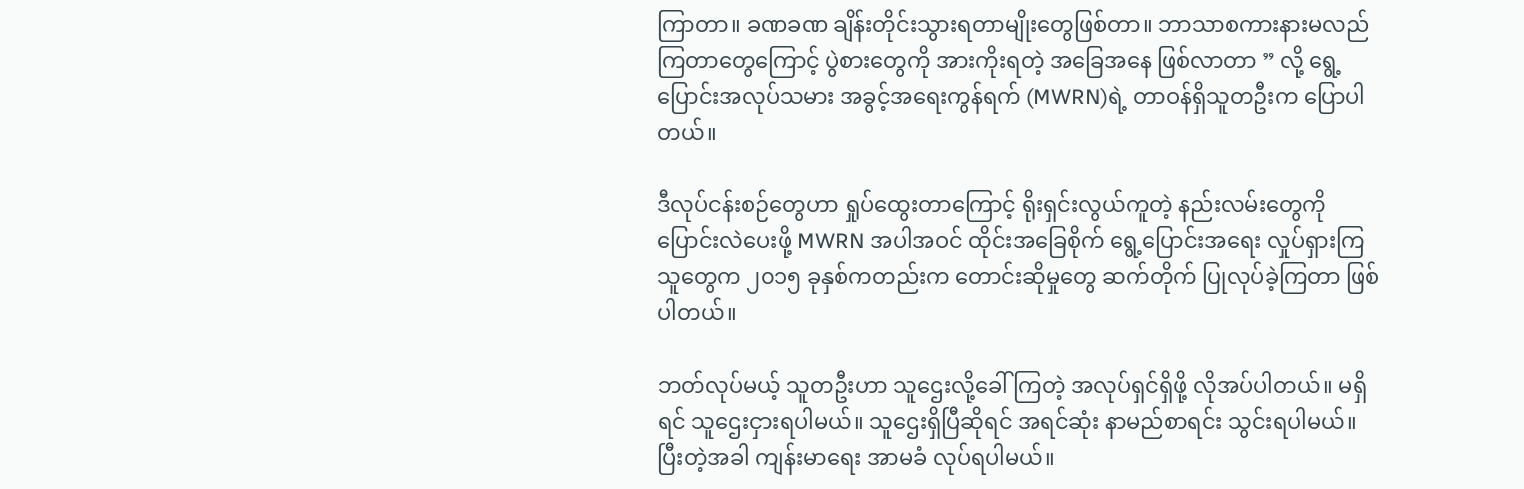ကြာတာ။ ခဏခဏ ချိန်းတိုင်းသွားရတာမျိုးတွေဖြစ်တာ။ ဘာသာစကားနားမလည်ကြတာတွေကြောင့် ပွဲစားတွေကို အားကိုးရတဲ့ အခြေအနေ ဖြစ်လာတာ ” လို့ ရွေ့ပြောင်းအလုပ်သမား အခွင့်အရေးကွန်ရက် (MWRN)ရဲ့ တာဝန်ရှိသူတဦးက ပြောပါတယ်။

ဒီလုပ်ငန်းစဉ်တွေဟာ ရှုပ်ထွေးတာကြောင့် ရိုးရှင်းလွယ်ကူတဲ့ နည်းလမ်းတွေကို ပြောင်းလဲပေးဖို့ MWRN အပါအဝင် ထိုင်းအခြေစိုက် ရွေ့ပြောင်းအရေး လှုပ်ရှားကြသူတွေက ၂၀၁၅ ခုနှစ်ကတည်းက တောင်းဆိုမှုတွေ ဆက်တိုက် ပြုလုပ်ခဲ့ကြတာ ဖြစ်ပါတယ်။

ဘတ်လုပ်မယ့် သူတဦးဟာ သူဌေးလို့ခေါ်ကြတဲ့ အလုပ်ရှင်ရှိဖို့ လိုအပ်ပါတယ်။ မရှိရင် သူဌေးငှားရပါမယ်။ သူဌေးရှိပြီဆိုရင် အရင်ဆုံး နာမည်စာရင်း သွင်းရပါမယ်။ ပြီးတဲ့အခါ ကျန်းမာရေး အာမခံ လုပ်ရပါမယ်။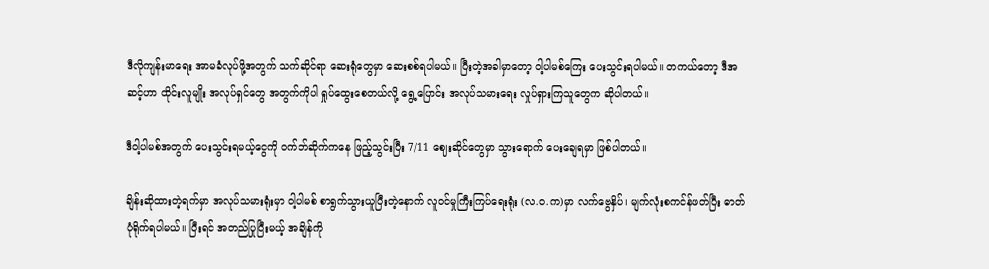ဒီလိုကျန်းမာရေး အာမခံလုပ်ဖို့အတွက် သက်ဆိုင်ရာ ဆေးရုံတွေမှာ ဆေးစစ်ရပါမယ်။ ပြီးတဲ့အခါမှာတော့ ဝါ့ပါမစ်ကြေး ပေးသွင်းရပါမယ်။ တကယ်တော့ ဒီအဆင့်ဟာ ထိုင်းလူမျိုး အလုပ်ရှင်တွေ အတွက်ကိုပါ ရှုပ်ထွေးစေတယ်လို့ ရွေ့ပြောင်း အလုပ်သမားရေး လှုပ်ရှားကြသူတွေက ဆိုပါတယ်။

ဒီဝါ့ပါမစ်အတွက် ပေးသွင်းရမယ့်ငွေကို ဝက်ဘ်ဆိုက်ကနေ ဖြည့်သွင်းပြီး 7/11 ဈေးဆိုင်တွေမှာ သွားရောက် ပေးချေရမှာ ဖြစ်ပါတယ်။

ချိန်းဆိုထားတဲ့ရက်မှာ အလုပ်သမားရုံးမှာ ဝါ့ပါမစ် စာရွက်သွားယူပြီးတဲ့နောက် လူဝင်မှုကြီးကြပ်ရေးရုံး (လ.ဝ.က)မှာ လက်ဗွေနှိပ်၊ မျက်လုံးစကင်န်ဖတ်ပြီး ဓာတ်ပုံရိုက်ရပါမယ်။ ပြီးရင် အတည်ပြုပြီးမယ့် အချိန်ကို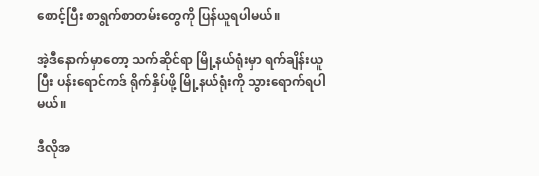စောင့်ပြီး စာရွက်စာတမ်းတွေကို ပြန်ယူရပါမယ်။

အဲ့ဒီနောက်မှာတော့ သက်ဆိုင်ရာ မြို့နယ်ရုံးမှာ ရက်ချိန်းယူပြီး ပန်းရောင်ကဒ် ရိုက်နှိပ်ဖို့ မြို့နယ်ရုံးကို သွားရောက်ရပါမယ်။

ဒီလိုအ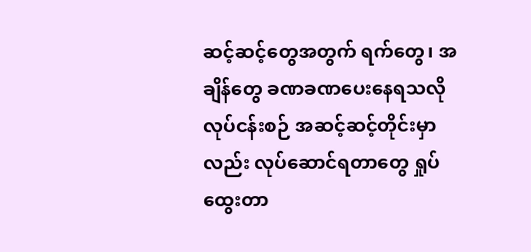ဆင့်ဆင့်တွေအတွက် ရက်တွေ၊ အချိန်တွေ ခဏခဏပေးနေရသလို လုပ်ငန်းစဉ် အဆင့်ဆင့်တိုင်းမှာလည်း လုပ်ဆောင်ရတာတွေ ရှုပ်ထွေးတာ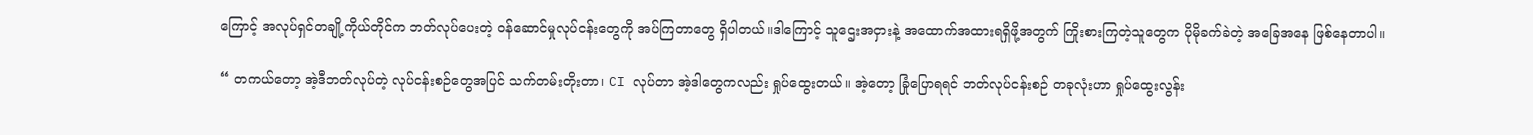ကြောင့် အလုပ်ရှင်တချို့ကိုယ်တိုင်က ဘတ်လုပ်ပေးတဲ့ ဝန်ဆောင်မှုလုပ်ငန်းတွေကို အပ်ကြတာတွေ ရှိပါတယ်။ဒါကြောင့် သူဌေးအငှားနဲ့ အထောက်အထားရရှိဖို့အတွက် ကြိုးစားကြတဲ့သူတွေက ပိုမိုခက်ခဲတဲ့ အခြေအနေ ဖြစ်နေတာပါ။

“ တကယ်တော့ အဲ့ဒီဘတ်လုပ်တဲ့ လုပ်ငန်းစဉ်တွေအပြင် သက်တမ်းတိုးတာ၊ CI လုပ်တာ အဲ့ဒါတွေကလည်း ရှုပ်ထွေးတယ်။ အဲ့တော့ ခြုံပြောရရင် ဘတ်လုပ်ငန်းစဉ် တခုလုံးဟာ ရှုပ်ထွေးလွန်း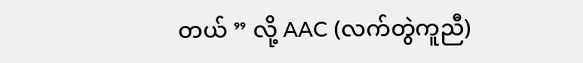တယ် ” လို့ AAC (လက်တွဲကူညီ)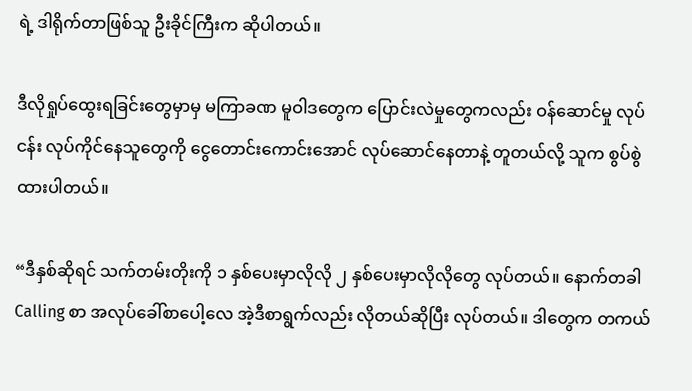ရဲ့ ဒါရိုက်တာဖြစ်သူ ဦးခိုင်ကြီးက ဆိုပါတယ်။

ဒီလိုရှုပ်ထွေးရခြင်းတွေမှာမှ မကြာခဏ မူဝါဒတွေက ပြောင်းလဲမှုတွေကလည်း ဝန်ဆောင်မှု လုပ်ငန်း လုပ်ကိုင်နေသူတွေကို ငွေတောင်းကောင်းအောင် လုပ်ဆောင်နေတာနဲ့ တူတယ်လို့ သူက စွပ်စွဲထားပါတယ်။

“ဒီနှစ်ဆိုရင် သက်တမ်းတိုးကို ၁ နှစ်ပေးမှာလိုလို ၂ နှစ်ပေးမှာလိုလိုတွေ လုပ်တယ်။ နောက်တခါ Calling စာ အလုပ်ခေါ်စာပေါ့လေ အဲ့ဒီစာရွက်လည်း လိုတယ်ဆိုပြီး လုပ်တယ်။ ဒါတွေက တကယ်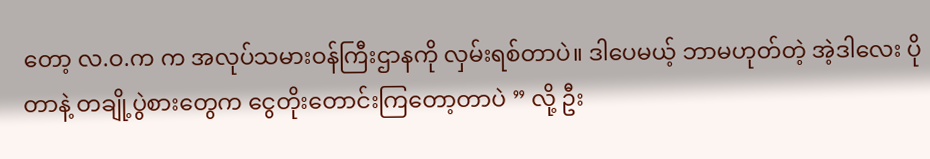တော့ လ.ဝ.က က အလုပ်သမားဝန်ကြီးဌာနကို လှမ်းရစ်တာပဲ။ ဒါပေမယ့် ဘာမဟုတ်တဲ့ အဲ့ဒါလေး ပိုတာနဲ့ တချို့ပွဲစားတွေက ငွေတိုးတောင်းကြတော့တာပဲ ” လို့ ဦး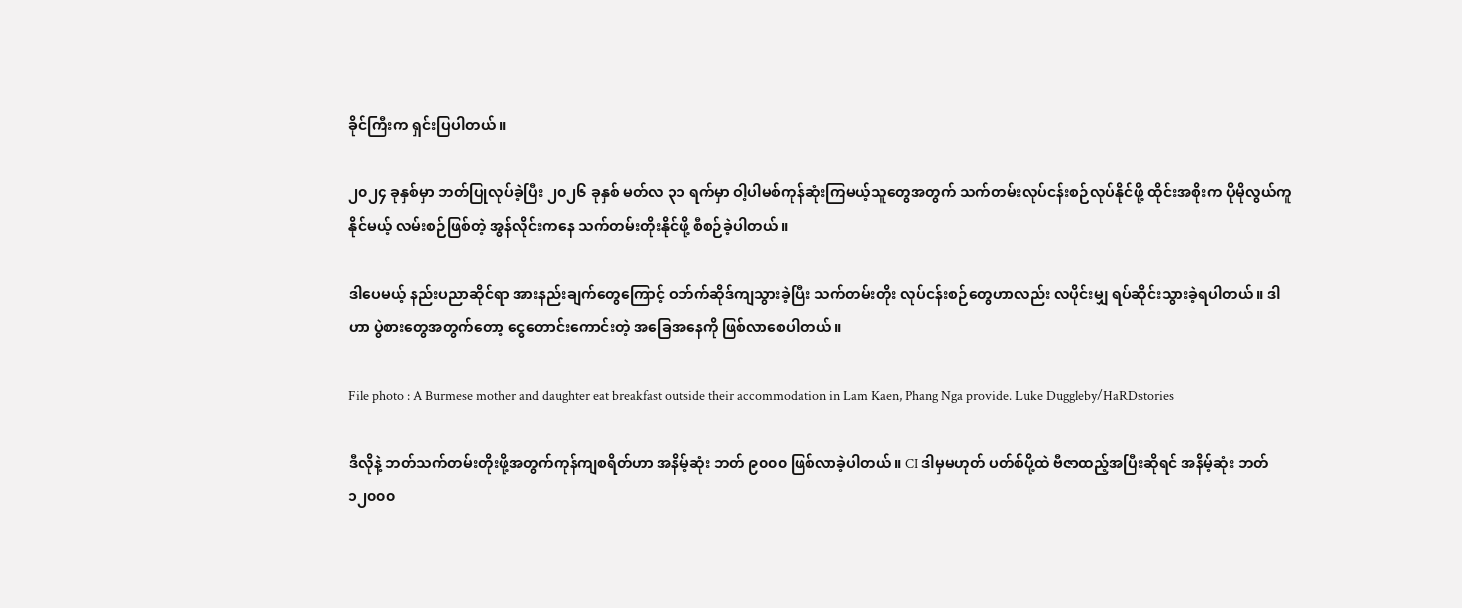ခိုင်ကြီးက ရှင်းပြပါတယ်။

၂၀၂၄ ခုနှစ်မှာ ဘတ်ပြုလုပ်ခဲ့ပြီး ၂၀၂၆ ခုနှစ် မတ်လ ၃၁ ရက်မှာ ဝါ့ပါမစ်ကုန်ဆုံးကြမယ့်သူတွေအတွက် သက်တမ်းလုပ်ငန်းစဉ်လုပ်နိုင်ဖို့ ထိုင်းအစိုးက ပိုမိုလွယ်ကူနိုင်မယ့် လမ်းစဉ်ဖြစ်တဲ့ အွန်လိုင်းကနေ သက်တမ်းတိုးနိုင်ဖို့ စီစဉ်ခဲ့ပါတယ်။

ဒါပေမယ့် နည်းပညာဆိုင်ရာ အားနည်းချက်တွေကြောင့် ဝဘ်က်ဆိုဒ်ကျသွားခဲ့ပြီး သက်တမ်းတိုး လုပ်ငန်းစဉ်တွေဟာလည်း လပိုင်းမျှ ရပ်ဆိုင်းသွားခဲ့ရပါတယ်။ ဒါဟာ ပွဲစားတွေအတွက်တော့ ငွေတောင်းကောင်းတဲ့ အခြေအနေကို ဖြစ်လာစေပါတယ်။

File photo : A Burmese mother and daughter eat breakfast outside their accommodation in Lam Kaen, Phang Nga provide. Luke Duggleby/HaRDstories

ဒီလိုနဲ့ ဘတ်သက်တမ်းတိုးဖို့အတွက်ကုန်ကျစရိတ်ဟာ အနိမ့်ဆုံး ဘတ် ၉၀၀၀ ဖြစ်လာခဲ့ပါတယ်။ CI ဒါမှမဟုတ် ပတ်စ်ပို့ထဲ ဗီဇာထည့်အပြီးဆိုရင် အနိမ့်ဆုံး ဘတ် ၁၂၀၀၀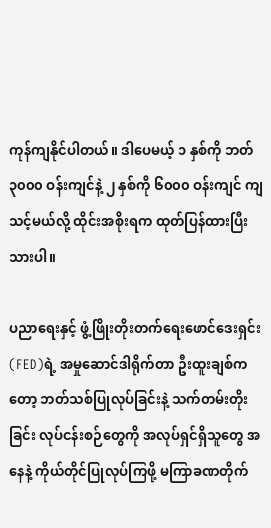ကုန်ကျနိုင်ပါတယ်။ ဒါပေမယ့် ၁ နှစ်ကို ဘတ် ၃၀၀၀ ဝန်းကျင်နဲ့ ၂ နှစ်ကို ၆၀၀၀ ဝန်းကျင် ကျသင့်မယ်လို့ ထိုင်းအစိုးရက ထုတ်ပြန်ထားပြီးသားပါ။

ပညာရေးနှင့် ဖွံ့ဖြိုးတိုးတက်ရေးဖောင်ဒေးရှင်း (FED)ရဲ့ အမှုဆောင်ဒါရိုက်တာ ဦးထူးချစ်ကတော့ ဘတ်သစ်ပြုလုပ်ခြင်းနဲ့ သက်တမ်းတိုးခြင်း လုပ်ငန်းစဉ်တွေကို အလုပ်ရှင်ရှိသူတွေ အနေနဲ့ ကိုယ်တိုင်ပြုလုပ်ကြဖို့ မကြာခဏတိုက်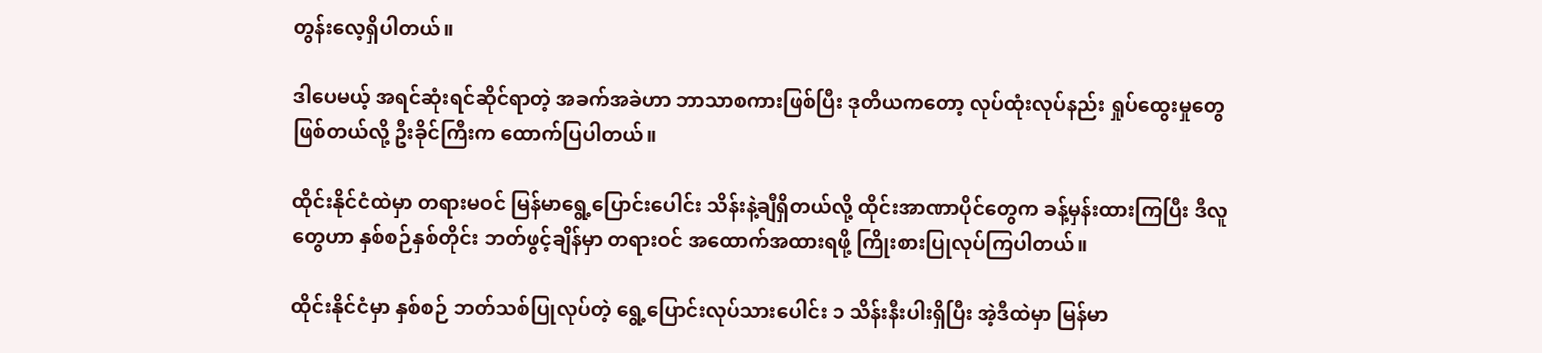တွန်းလေ့ရှိပါတယ်။

ဒါပေမယ့် အရင်ဆုံးရင်ဆိုင်ရာတဲ့ အခက်အခဲဟာ ဘာသာစကားဖြစ်ပြီး ဒုတိယကတော့ လုပ်ထုံးလုပ်နည်း ရှုပ်ထွေးမှုတွေ ဖြစ်တယ်လို့ ဦးခိုင်ကြီးက ထောက်ပြပါတယ်။

ထိုင်းနိုင်ငံထဲမှာ တရားမဝင် မြန်မာရွေ့ပြောင်းပေါင်း သိန်းနဲ့ချီရှိတယ်လို့ ထိုင်းအာဏာပိုင်တွေက ခန့်မှန်းထားကြပြီး ဒီလူတွေဟာ နှစ်စဉ်နှစ်တိုင်း ဘတ်ဖွင့်ချိန်မှာ တရားဝင် အထောက်အထားရဖို့ ကြိုးစားပြုလုပ်ကြပါတယ်။

ထိုင်းနိုင်ငံမှာ နှစ်စဉ် ဘတ်သစ်ပြုလုပ်တဲ့ ရွေ့ပြောင်းလုပ်သားပေါင်း ၁ သိန်းနီးပါးရှိပြီး အဲ့ဒီထဲမှာ မြန်မာ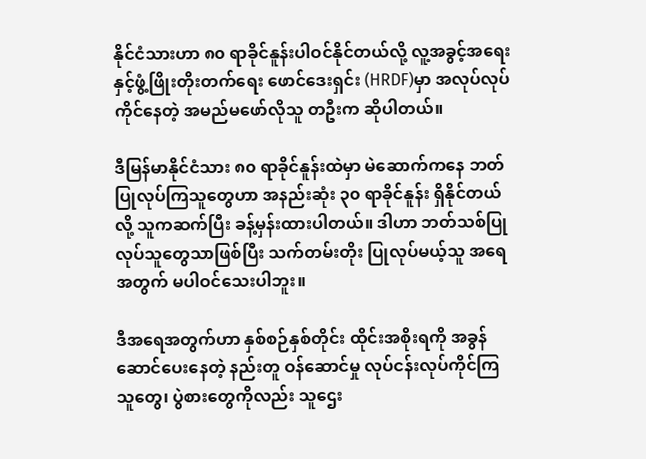နိုင်ငံသားဟာ ၈၀ ရာခိုင်နူန်းပါဝင်နိုင်တယ်လို့ လူ့အခွင့်အရေးနှင့်ဖွံ့ဖြိုးတိုးတက်ရေး ဖောင်ဒေးရှင်း (HRDF)မှာ အလုပ်လုပ်ကိုင်နေတဲ့ အမည်မဖော်လိုသူ တဦးက ဆိုပါတယ်။

ဒီမြန်မာနိုင်ငံသား ၈၀ ရာခိုင်နူန်းထဲမှာ မဲဆောက်ကနေ ဘတ်ပြုလုပ်ကြသူတွေဟာ အနည်းဆုံး ၃၀ ရာခိုင်နူန်း ရှိနိုင်တယ်လို့ သူကဆက်ပြီး ခန့်မှန်းထားပါတယ်။ ဒါဟာ ဘတ်သစ်ပြုလုပ်သူတွေသာဖြစ်ပြီး သက်တမ်းတိုး ပြုလုပ်မယ့်သူ အရေအတွက် မပါဝင်သေးပါဘူး။

ဒီအရေအတွက်ဟာ နှစ်စဉ်နှစ်တိုင်း ထိုင်းအစိုးရကို အခွန်ဆောင်ပေးနေတဲ့ နည်းတူ ဝန်ဆောင်မှု လုပ်ငန်းလုပ်ကိုင်ကြသူတွေ၊ ပွဲစားတွေကိုလည်း သူဌေး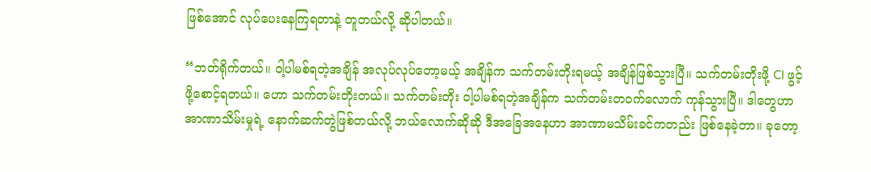ဖြစ်အောင် လုပ်ပေးနေကြရတာနဲ့ တူတယ်လို့ ဆိုပါတယ်။

“ဘတ်ရိုက်တယ်။ ဝါ့ပါမစ်ရတဲ့အချိန် အလုပ်လုပ်တော့မယ့် အချိန်က သက်တမ်းတိုးရမယ့် အချိန်ဖြစ်သွားပြီ။ သက်တမ်းတိုးဖို့ CI ဖွင့်ဖို့စောင့်ရတယ်။ ဟော သက်တမ်းတိုးတယ်။ သက်တမ်းတိုး ဝါ့ပါမစ်ရတဲ့အချိန်က သက်တမ်းတဝက်လောက် ကုန်သွားပြီ။ ဒါတွေဟာ အာဏာသိမ်းမှုရဲ့ နောက်ဆက်တွဲဖြစ်တယ်လို့ ဘယ်လောက်ဆိုဆို ဒီအခြေအနေဟာ အာဏာမသိမ်းခင်ကတည်း ဖြစ်နေခဲ့တာ။ ခုတော့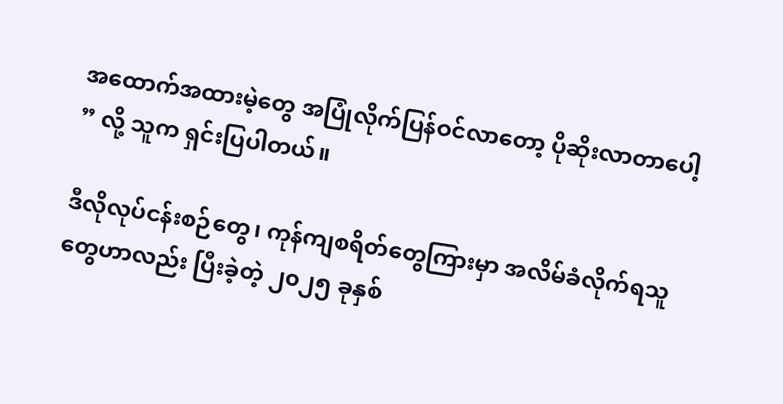အထောက်အထားမဲ့တွေ အပြုံလိုက်ပြန်ဝင်လာတော့ ပိုဆိုးလာတာပေါ့ ” လို့ သူက ရှင်းပြပါတယ်။

ဒီလိုလုပ်ငန်းစဉ်တွေ၊ ကုန်ကျစရိတ်တွေကြားမှာ အလိမ်ခံလိုက်ရသူတွေဟာလည်း ပြီးခဲ့တဲ့ ၂၀၂၅ ခုနှစ်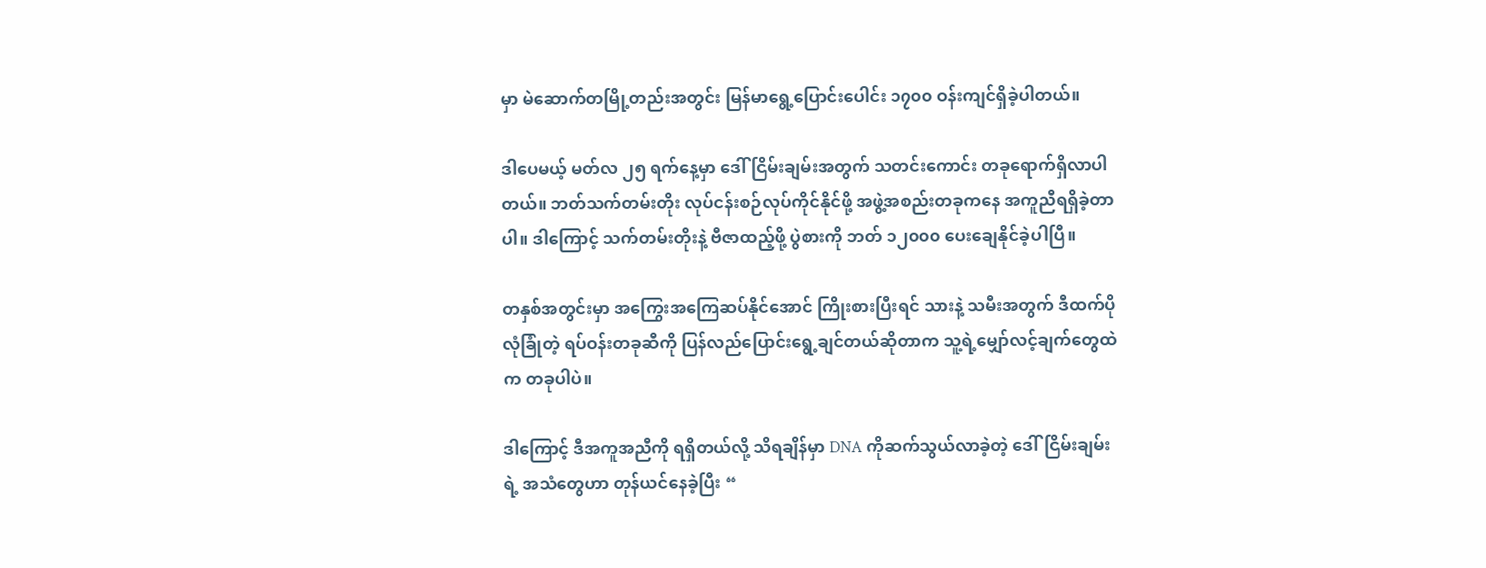မှာ မဲဆောက်တမြို့တည်းအတွင်း မြန်မာရွေ့ပြောင်းပေါင်း ၁၇၀၀ ဝန်းကျင်ရှိခဲ့ပါတယ်။

ဒါပေမယ့် မတ်လ ၂၅ ရက်နေ့မှာ ဒေါ်ငြိမ်းချမ်းအတွက် သတင်းကောင်း တခုရောက်ရှိလာပါတယ်။ ဘတ်သက်တမ်းတိုး လုပ်ငန်းစဉ်လုပ်ကိုင်နိုင်ဖို့ အဖွဲ့အစည်းတခုကနေ အကူညီရရှိခဲ့တာပါ။ ဒါကြောင့် သက်တမ်းတိုးနဲ့ ဗီဇာထည့်ဖို့ ပွဲစားကို ဘတ် ၁၂၀၀၀ ပေးချေနိုင်ခဲ့ပါပြီ။

တနှစ်အတွင်းမှာ အကြွေးအကြေဆပ်နိုင်အောင် ကြိုးစားပြီးရင် သားနဲ့ သမီးအတွက် ဒီထက်ပိုလုံခြုံတဲ့ ရပ်ဝန်းတခုဆီကို ပြန်လည်ပြောင်းရွေ့ချင်တယ်ဆိုတာက သူ့ရဲ့မျှော်လင့်ချက်တွေထဲက တခုပါပဲ။

ဒါကြောင့် ဒီအကူအညီကို ရရှိတယ်လို့ သိရချိန်မှာ DNA ကိုဆက်သွယ်လာခဲ့တဲ့ ဒေါ်ငြိမ်းချမ်းရဲ့ အသံတွေဟာ တုန်ယင်နေခဲ့ပြီး “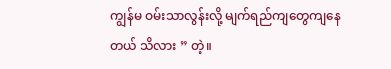ကျွန်မ ဝမ်းသာလွန်းလို့ မျက်ရည်ကျတွေကျနေတယ် သိလား ” တဲ့။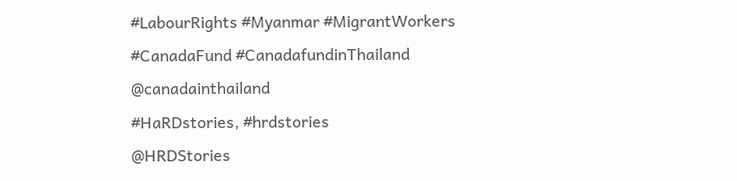#LabourRights #Myanmar #MigrantWorkers
#CanadaFund #CanadafundinThailand
@canadainthailand
#HaRDstories, #hrdstories
@HRDStories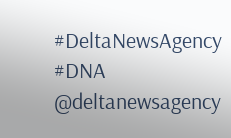#DeltaNewsAgency #DNA
@deltanewsagency